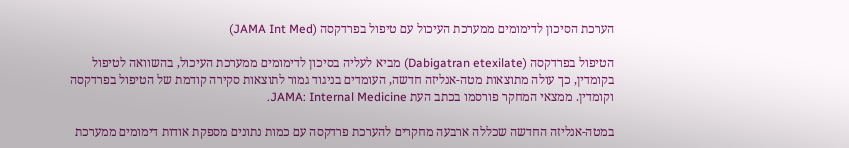הערכת הסיכון לדימומים ממערכת העיכול עם טיפול בפרדקסה (JAMA Int Med)

הטיפול בפרדקסה (Dabigatran etexilate) מביא לעליה בסיכון לדימומים ממערכת העיכול, בהשוואה לטיפול בקומדין, כך עולה מתוצאות מטה-אנליזה חדשה, העומדים בניגוד גמור לתוצאות סקירה קודמת של הטיפול בפרדקסה וקומדין. ממצאי המחקר פורסמו בכתב העת JAMA: Internal Medicine.

במטה-אנליזה החדשה שכללה ארבעה מחקרים להערכת פרדקסה עם כמות נתונים מספקת אודות דימומים ממערכת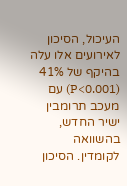העיכול, הסיכון לאירועים אלו עלה בהיקף של 41% (P<0.001) עם מעכב תרומבין ישיר החדש, בהשוואה לקומדין. הסיכון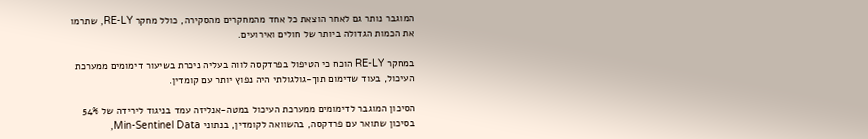המוגבר נותר גם לאחר הוצאת כל אחד מהמחקרים מהסקירה, כולל מחקר RE-LY, שתרמו את הכמות הגדולה ביותר של חולים ואירועים.

במחקר RE-LY הוכח כי הטיפול בפרדקסה לווה בעליה ניכרת בשיעור דימומים ממערכת העיכול, בעוד שדימום תוך-גולגולתי היה נפוץ יותר עם קומדין.

הסיכון המוגבר לדימומים ממערכת העיכול במטה-אנליזה עמד בניגוד לירידה של 54% בסיכון שתואר עם פרדקסה, בהשוואה לקומדין, בנתוני Min-Sentinel Data,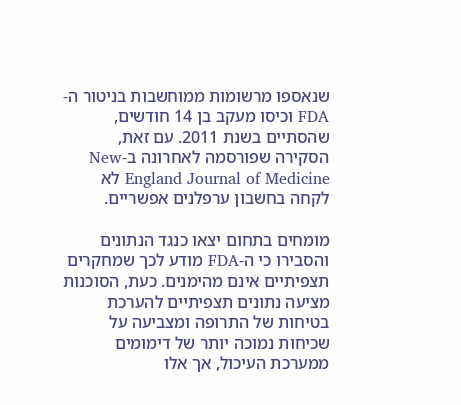שנאספו מרשומות ממוחשבות בניטור ה-FDA וכיסו מעקב בן 14 חודשים, שהסתיים בשנת 2011. עם זאת, הסקירה שפורסמה לאחרונה ב-New England Journal of Medicine לא לקחה בחשבון ערפלנים אפשריים.

מומחים בתחום יצאו כנגד הנתונים והסבירו כי ה-FDA מודע לכך שמחקרים תצפיתיים אינם מהימנים. כעת, הסוכנות מציעה נתונים תצפיתיים להערכת בטיחות של התרופה ומצביעה על שכיחות נמוכה יותר של דימומים ממערכת העיכול, אך אלו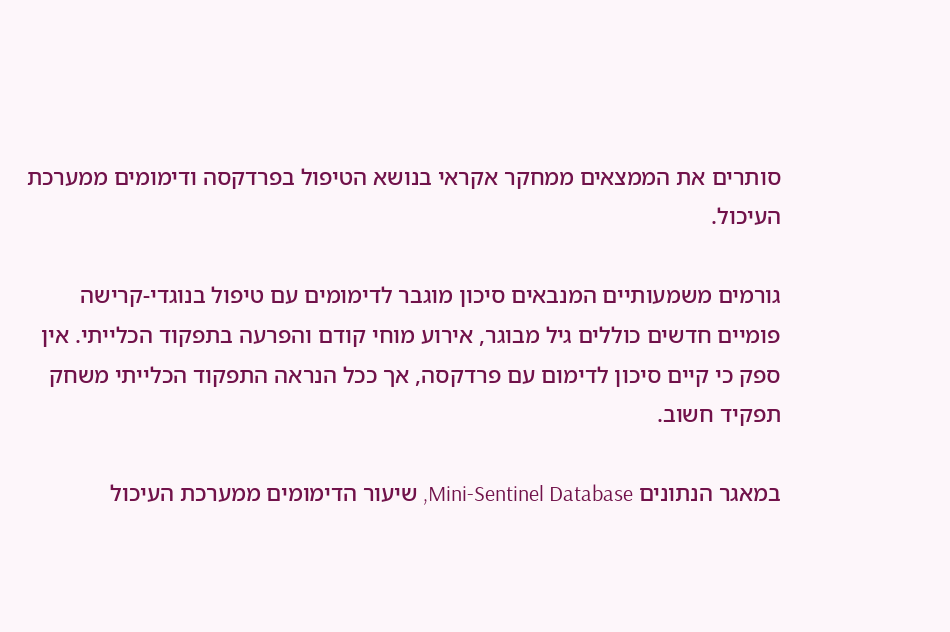סותרים את הממצאים ממחקר אקראי בנושא הטיפול בפרדקסה ודימומים ממערכת העיכול.

גורמים משמעותיים המנבאים סיכון מוגבר לדימומים עם טיפול בנוגדי-קרישה פומיים חדשים כוללים גיל מבוגר, אירוע מוחי קודם והפרעה בתפקוד הכלייתי. אין ספק כי קיים סיכון לדימום עם פרדקסה, אך ככל הנראה התפקוד הכלייתי משחק תפקיד חשוב.

במאגר הנתונים Mini-Sentinel Database, שיעור הדימומים ממערכת העיכול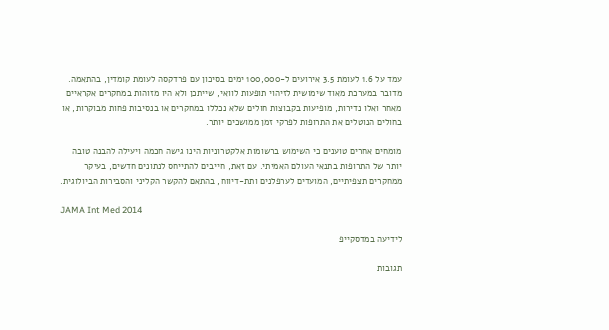עמד על 1.6 לעומת 3.5 אירועים ל-100,000 ימים בסיכון עם פרדקסה לעומת קומדין, בהתאמה. מדובר במערכת מאוד שימושית לזיהוי תופעות לוואי, שייתכן ולא היו מזוהות במחקרים אקראיים מאחר ואלו נדירות, מופיעות בקבוצות חולים שלא נכללו במחקרים או בנסיבות פחות מבוקרות, או בחולים הנוטלים את התרופות לפרקי זמן ממושכים יותר.

מומחים אחרים טוענים כי השימוש ברשומות אלקטרוניות הינו גישה חכמה ויעילה להבנה טובה יותר של התרופות בתנאי העולם האמיתי. עם זאת, חייבים להתייחס לנתונים חדשים, בעיקר ממחקרים תצפיתיים, המועדים לערפלנים ותת-דיווח, בהתאם להקשר הקליני והסבירות הביולוגית.

JAMA Int Med 2014

לידיעה במדסקייפ

תגובות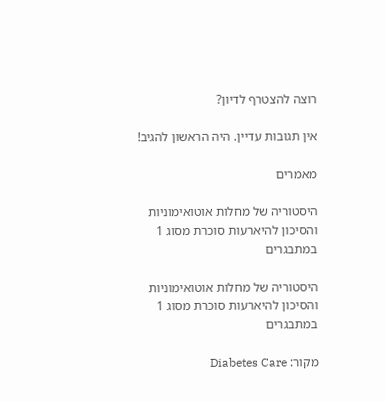רוצה להצטרף לדיון?

אין תגובות עדיין. היה הראשון להגיב!

מאמרים

היסטוריה של מחלות אוטואימוניות והסיכון להיארעות סוכרת מסוג 1 במתבגרים

היסטוריה של מחלות אוטואימוניות והסיכון להיארעות סוכרת מסוג 1 במתבגרים

מקור: Diabetes Care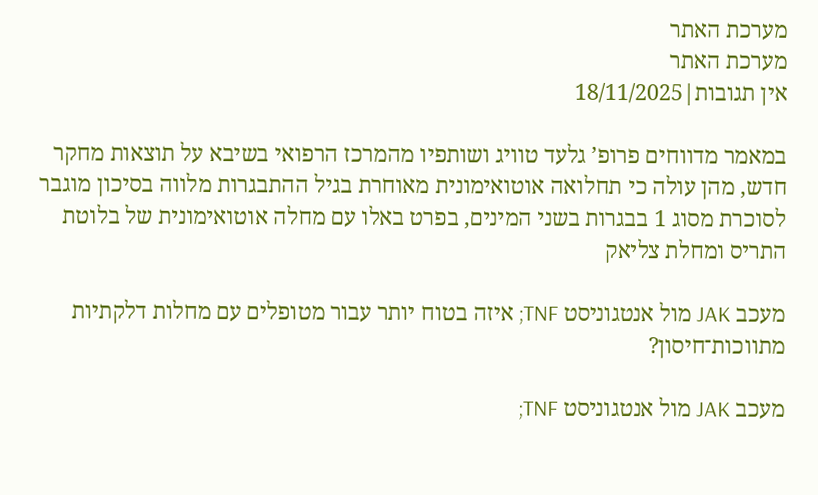מערכת האתר
מערכת האתר
אין תגובות|18/11/2025

במאמר מדווחים פרופ’ גלעד טוויג ושותפיו מהמרכז הרפואי בשיבא על תוצאות מחקר חדש, מהן עולה כי תחלואה אוטואימונית מאוחרת בגיל ההתבגרות מלווה בסיכון מוגבר לסוכרת מסוג 1 בבגרות בשני המינים, בפרט באלו עם מחלה אוטואימונית של בלוטת התריס ומחלת צליאק

מעכב JAK מול אנטגוניסט TNF; איזה בטוח יותר עבור מטופלים עם מחלות דלקתיות מתווכות־חיסון?

מעכב JAK מול אנטגוניסט TNF;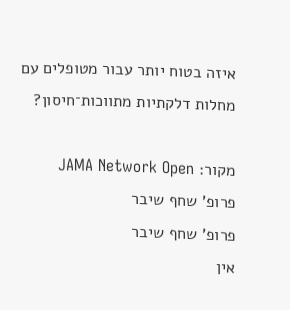איזה בטוח יותר עבור מטופלים עם מחלות דלקתיות מתווכות־חיסון?

מקור: JAMA Network Open
פרופ' שחף שיבר
פרופ' שחף שיבר
אין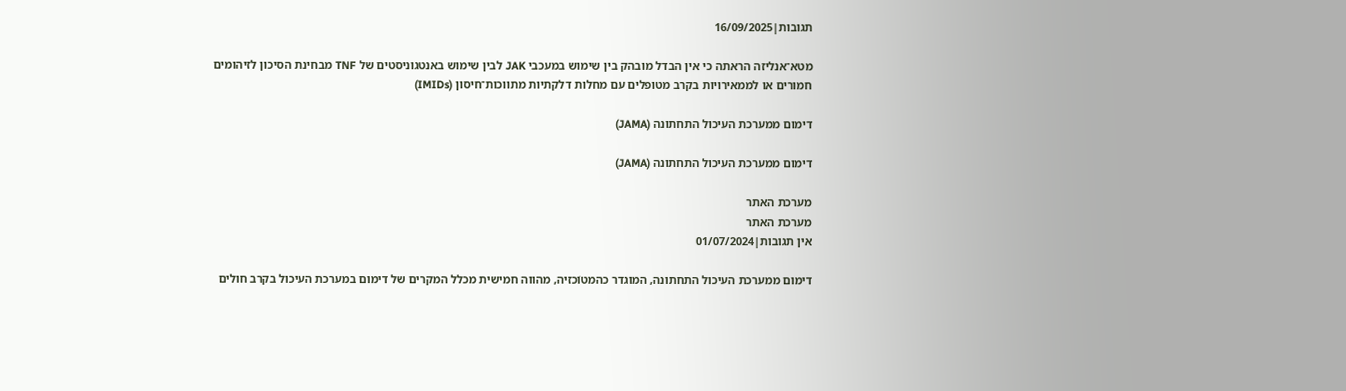תגובות|16/09/2025

מטא־אנליזה הראתה כי אין הבדל מובהק בין שימוש במעכבי JAK לבין שימוש באנטגוניסטים של TNF מבחינת הסיכון לזיהומים חמורים או לממאירויות בקרב מטופלים עם מחלות דלקתיות מתווכות־חיסון (IMIDs)

דימום ממערכת העיכול התחתונה (JAMA)

דימום ממערכת העיכול התחתונה (JAMA)

מערכת האתר
מערכת האתר
אין תגובות|01/07/2024

דימום ממערכת העיכול התחתונה, המוגדר כהמטוֹכזיה, מהווה חמישית מכלל המקרים של דימום במערכת העיכול בקרב חולים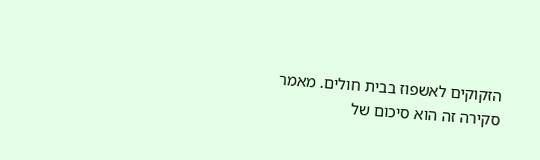הזקוקים לאשפוז בבית חולים. מאמר סקירה זה הוא סיכום של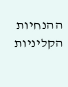ההנחיות הקליניות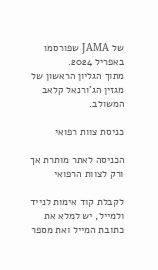של JAMA שפורסמו באפריל 2024.
מתוך הגליון הראשון של מגזין הג’ורנאל קלאב המשולב.

כניסת צוות רפואי

הכניסה לאתר מותרת אך ורק לצוות הרפואי

לקבלת קוד אימות לנייד ולמייל, יש למלא את כתובת המייל ואת מספר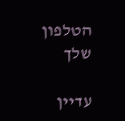הטלפון שלך

עדיין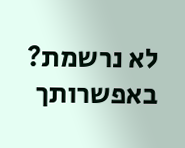לא נרשמת? באפשרותך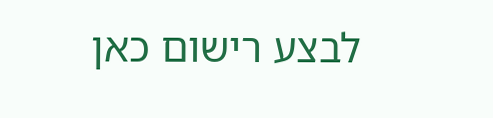לבצע רישום כאן